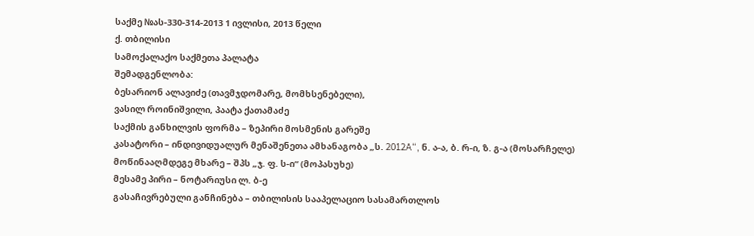საქმე №ას-330-314-2013 1 ივლისი, 2013 წელი
ქ. თბილისი
სამოქალაქო საქმეთა პალატა
შემადგენლობა:
ბესარიონ ალავიძე (თავმჯდომარე, მომხსენებელი),
ვასილ როინიშვილი, პაატა ქათამაძე
საქმის განხილვის ფორმა – ზეპირი მოსმენის გარეშე
კასატორი – ინდივიდუალურ მენაშენეთა ამხანაგობა „ს. 2012A“, ნ. ა-ა, ბ. რ-ი, ზ. გ-ა (მოსარჩელე)
მოწინააღმდეგე მხარე – შპს „ჯ. ფ. ს-ი“ (მოპასუხე)
მესამე პირი – ნოტარიუსი ლ. ბ-ე
გასაჩივრებული განჩინება – თბილისის სააპელაციო სასამართლოს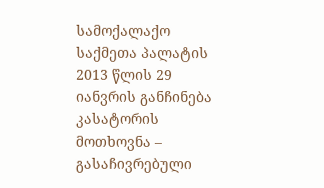სამოქალაქო საქმეთა პალატის 2013 წლის 29 იანვრის განჩინება
კასატორის მოთხოვნა – გასაჩივრებული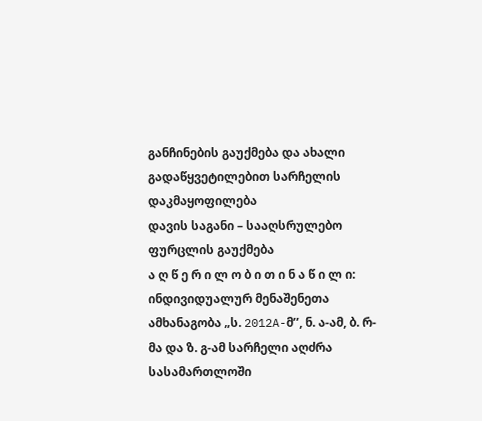განჩინების გაუქმება და ახალი გადაწყვეტილებით სარჩელის დაკმაყოფილება
დავის საგანი – სააღსრულებო ფურცლის გაუქმება
ა ღ წ ე რ ი ლ ო ბ ი თ ი ნ ა წ ი ლ ი:
ინდივიდუალურ მენაშენეთა ამხანაგობა „ს. 2012A-მ’’, ნ. ა-ამ, ბ. რ-მა და ზ. გ-ამ სარჩელი აღძრა სასამართლოში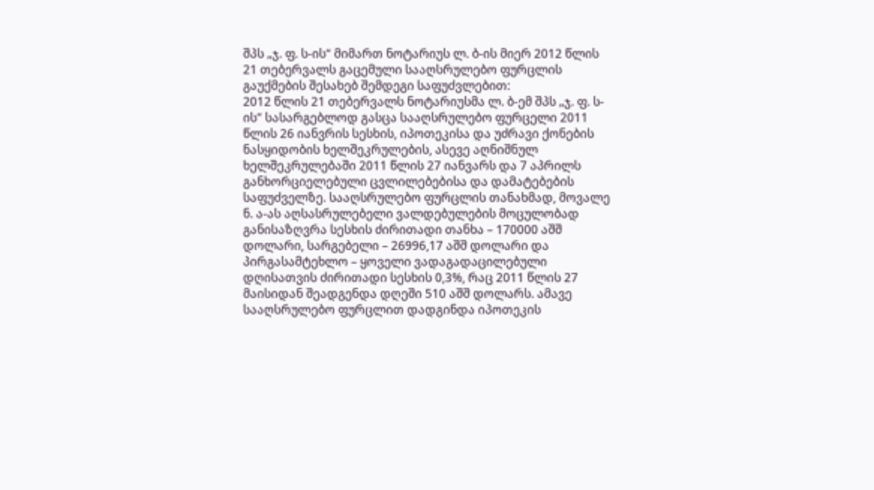შპს „ჯ. ფ. ს-ის“ მიმართ ნოტარიუს ლ. ბ-ის მიერ 2012 წლის 21 თებერვალს გაცემული სააღსრულებო ფურცლის გაუქმების შესახებ შემდეგი საფუძვლებით:
2012 წლის 21 თებერვალს ნოტარიუსმა ლ. ბ-ემ შპს „ჯ. ფ. ს-ის“ სასარგებლოდ გასცა სააღსრულებო ფურცელი 2011 წლის 26 იანვრის სესხის, იპოთეკისა და უძრავი ქონების ნასყიდობის ხელშეკრულების, ასევე აღნიშნულ ხელშეკრულებაში 2011 წლის 27 იანვარს და 7 აპრილს განხორციელებული ცვლილებებისა და დამატებების საფუძველზე. სააღსრულებო ფურცლის თანახმად, მოვალე ნ. ა-ას აღსასრულებელი ვალდებულების მოცულობად განისაზღვრა სესხის ძირითადი თანხა – 170000 აშშ დოლარი, სარგებელი – 26996,17 აშშ დოლარი და პირგასამტეხლო – ყოველი ვადაგადაცილებული დღისათვის ძირითადი სესხის 0,3%, რაც 2011 წლის 27 მაისიდან შეადგენდა დღეში 510 აშშ დოლარს. ამავე სააღსრულებო ფურცლით დადგინდა იპოთეკის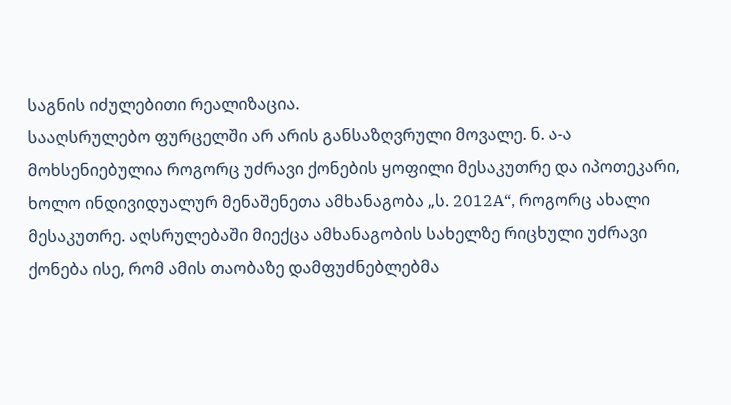საგნის იძულებითი რეალიზაცია.
სააღსრულებო ფურცელში არ არის განსაზღვრული მოვალე. ნ. ა-ა მოხსენიებულია როგორც უძრავი ქონების ყოფილი მესაკუთრე და იპოთეკარი, ხოლო ინდივიდუალურ მენაშენეთა ამხანაგობა „ს. 2012A“, როგორც ახალი მესაკუთრე. აღსრულებაში მიექცა ამხანაგობის სახელზე რიცხული უძრავი ქონება ისე, რომ ამის თაობაზე დამფუძნებლებმა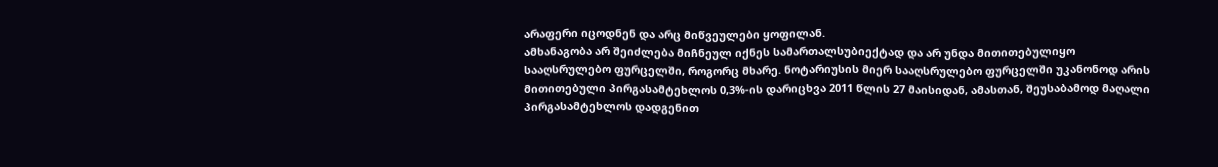არაფერი იცოდნენ და არც მიწვეულები ყოფილან.
ამხანაგობა არ შეიძლება მიჩნეულ იქნეს სამართალსუბიექტად და არ უნდა მითითებულიყო სააღსრულებო ფურცელში, როგორც მხარე. ნოტარიუსის მიერ სააღსრულებო ფურცელში უკანონოდ არის მითითებული პირგასამტეხლოს 0,3%-ის დარიცხვა 2011 წლის 27 მაისიდან, ამასთან, შეუსაბამოდ მაღალი პირგასამტეხლოს დადგენით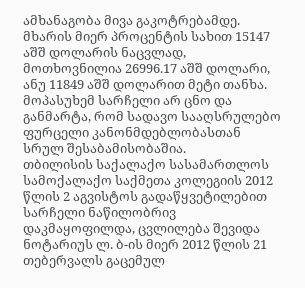ამხანაგობა მივა გაკოტრებამდე. მხარის მიერ პროცენტის სახით 15147 აშშ დოლარის ნაცვლად, მოთხოვნილია 26996.17 აშშ დოლარი, ანუ 11849 აშშ დოლარით მეტი თანხა.
მოპასუხემ სარჩელი არ ცნო და განმარტა, რომ სადავო სააღსრულებო ფურცელი კანონმდებლობასთან სრულ შესაბამისობაშია.
თბილისის საქალაქო სასამართლოს სამოქალაქო საქმეთა კოლეგიის 2012 წლის 2 აგვისტოს გადაწყვეტილებით სარჩელი ნაწილობრივ დაკმაყოფილდა, ცვლილება შევიდა ნოტარიუს ლ. ბ-ის მიერ 2012 წლის 21 თებერვალს გაცემულ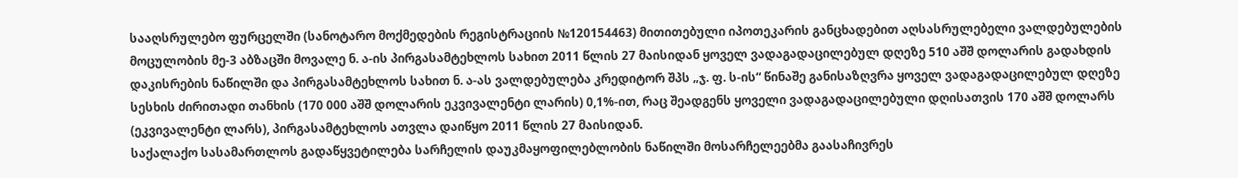სააღსრულებო ფურცელში (სანოტარო მოქმედების რეგისტრაციის №120154463) მითითებული იპოთეკარის განცხადებით აღსასრულებელი ვალდებულების მოცულობის მე-3 აბზაცში მოვალე ნ. ა-ის პირგასამტეხლოს სახით 2011 წლის 27 მაისიდან ყოველ ვადაგადაცილებულ დღეზე 510 აშშ დოლარის გადახდის დაკისრების ნაწილში და პირგასამტეხლოს სახით ნ. ა-ას ვალდებულება კრედიტორ შპს „ჯ. ფ. ს-ის“ წინაშე განისაზღვრა ყოველ ვადაგადაცილებულ დღეზე სესხის ძირითადი თანხის (170 000 აშშ დოლარის ეკვივალენტი ლარის) 0,1%-ით, რაც შეადგენს ყოველი ვადაგადაცილებული დღისათვის 170 აშშ დოლარს (ეკვივალენტი ლარს), პირგასამტეხლოს ათვლა დაიწყო 2011 წლის 27 მაისიდან.
საქალაქო სასამართლოს გადაწყვეტილება სარჩელის დაუკმაყოფილებლობის ნაწილში მოსარჩელეებმა გაასაჩივრეს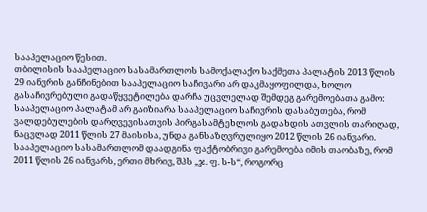სააპელაციო წესით.
თბილისის სააპელაციო სასამართლოს სამოქალაქო საქმეთა პალატის 2013 წლის 29 იანვრის განჩინებით სააპელაციო საჩივარი არ დაკმაყოფილდა, ხოლო გასაჩივრებული გადაწყვეტილება დარჩა უცვლელად შემდეგ გარემოებათა გამო:
სააპელაციო პალატამ არ გაიზიარა სააპელაციო საჩივრის დასაბუთება, რომ ვალდებულების დარღვევისათვის პირგასამტეხლოს გადახდის ათვლის თარიღად, ნაცვლად 2011 წლის 27 მაისისა, უნდა განსაზღვრულიყო 2012 წლის 26 იანვარი.
სააპელაციო სასამართლომ დაადგინა ფაქტობრივი გარემოება იმის თაობაზე, რომ 2011 წლის 26 იანვარს, ერთი მხრივ, შპს „ჯ. ფ. ს-ს“, როგორც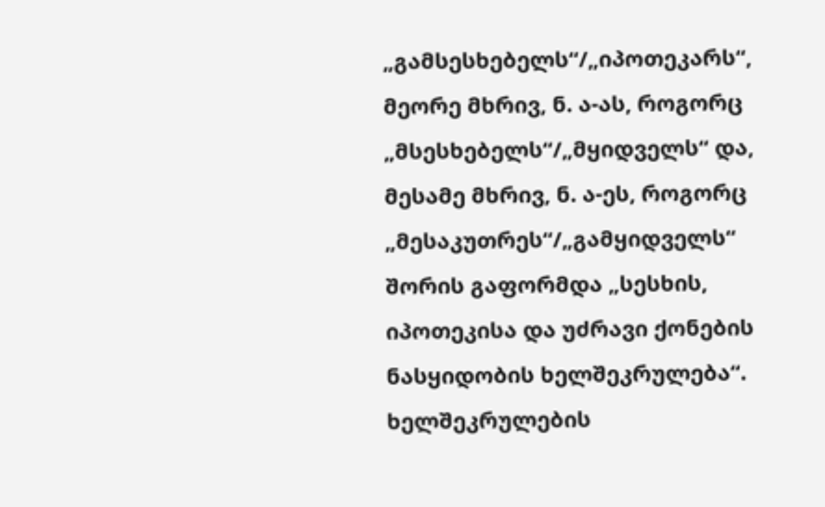„გამსესხებელს“/„იპოთეკარს“, მეორე მხრივ, ნ. ა-ას, როგორც „მსესხებელს“/„მყიდველს“ და, მესამე მხრივ, ნ. ა-ეს, როგორც „მესაკუთრეს“/„გამყიდველს“ შორის გაფორმდა „სესხის, იპოთეკისა და უძრავი ქონების ნასყიდობის ხელშეკრულება“.
ხელშეკრულების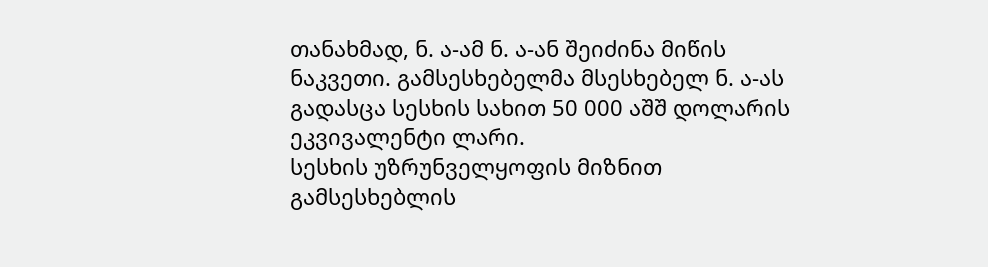თანახმად, ნ. ა-ამ ნ. ა-ან შეიძინა მიწის ნაკვეთი. გამსესხებელმა მსესხებელ ნ. ა-ას გადასცა სესხის სახით 50 000 აშშ დოლარის ეკვივალენტი ლარი.
სესხის უზრუნველყოფის მიზნით გამსესხებლის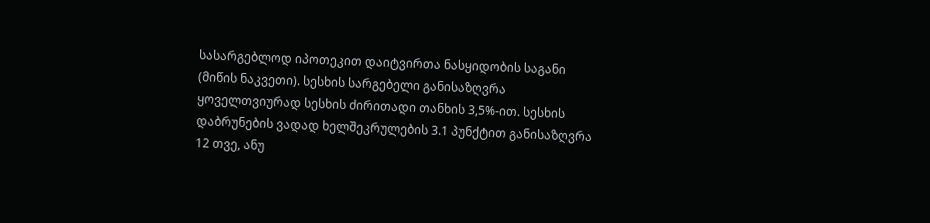სასარგებლოდ იპოთეკით დაიტვირთა ნასყიდობის საგანი (მიწის ნაკვეთი). სესხის სარგებელი განისაზღვრა ყოველთვიურად სესხის ძირითადი თანხის 3,5%-ით. სესხის დაბრუნების ვადად ხელშეკრულების 3.1 პუნქტით განისაზღვრა 12 თვე, ანუ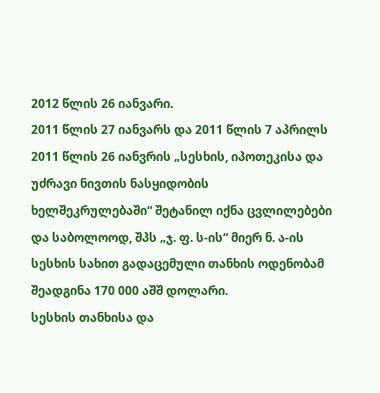2012 წლის 26 იანვარი.
2011 წლის 27 იანვარს და 2011 წლის 7 აპრილს 2011 წლის 26 იანვრის „სესხის, იპოთეკისა და უძრავი ნივთის ნასყიდობის ხელშეკრულებაში“ შეტანილ იქნა ცვლილებები და საბოლოოდ, შპს „ჯ. ფ. ს-ის“ მიერ ნ. ა-ის სესხის სახით გადაცემული თანხის ოდენობამ შეადგინა 170 000 აშშ დოლარი.
სესხის თანხისა და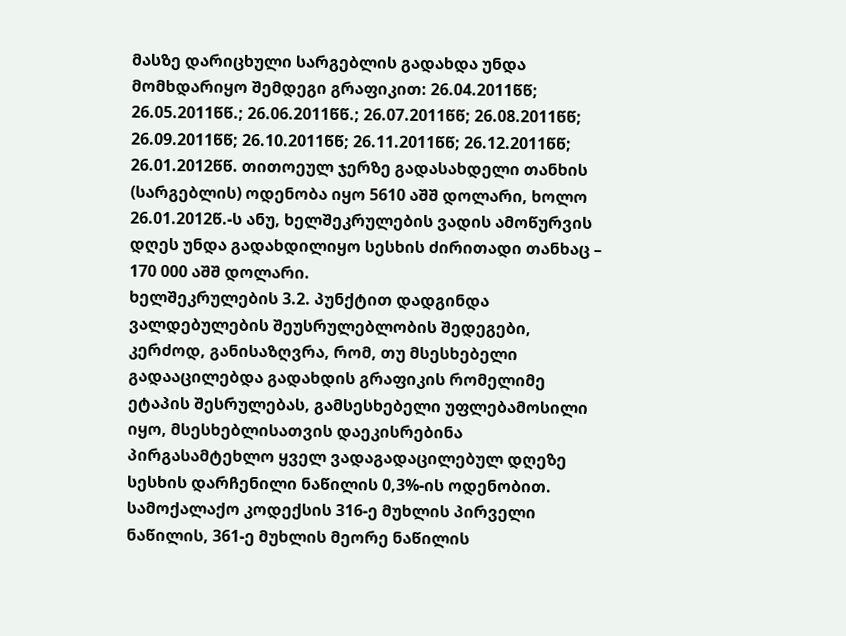მასზე დარიცხული სარგებლის გადახდა უნდა მომხდარიყო შემდეგი გრაფიკით: 26.04.2011წწ; 26.05.2011წწ.; 26.06.2011წწ.; 26.07.2011წწ; 26.08.2011წწ; 26.09.2011წწ; 26.10.2011წწ; 26.11.2011წწ; 26.12.2011წწ; 26.01.2012წწ. თითოეულ ჯერზე გადასახდელი თანხის (სარგებლის) ოდენობა იყო 5610 აშშ დოლარი, ხოლო 26.01.2012წ.-ს ანუ, ხელშეკრულების ვადის ამოწურვის დღეს უნდა გადახდილიყო სესხის ძირითადი თანხაც – 170 000 აშშ დოლარი.
ხელშეკრულების 3.2. პუნქტით დადგინდა ვალდებულების შეუსრულებლობის შედეგები, კერძოდ, განისაზღვრა, რომ, თუ მსესხებელი გადააცილებდა გადახდის გრაფიკის რომელიმე ეტაპის შესრულებას, გამსესხებელი უფლებამოსილი იყო, მსესხებლისათვის დაეკისრებინა პირგასამტეხლო ყველ ვადაგადაცილებულ დღეზე სესხის დარჩენილი ნაწილის 0,3%-ის ოდენობით.
სამოქალაქო კოდექსის 316-ე მუხლის პირველი ნაწილის, 361-ე მუხლის მეორე ნაწილის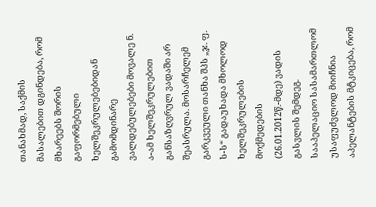თანახმად, საქმის მასალებით დგინდება, რომ მხარეებს შორის გაფორმებული ხელშეკრულებებიდან გამომდინარე ვალდებულებები მოვალე ნ. ა-ამ ხელშეკრულებით განსაზღვრულ ვადაში არ შეასრულა. მოსარჩელემ გარკვეული თანხა შპს „ჯ. ფ. ს-ს“ გადაუხადა მხოლოდ ხელშეკრულების მოქმედების (26.01.2012წ.-მდე) ვადის გასვლის შემდეგ.
სააპელაციო სასამართლომ უსაფუძვლოდ მიიჩნია აპელანტების მტკიცება, რომ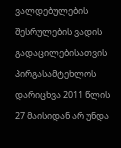ვალდებულების შესრულების ვადის გადაცილებისათვის პირგასამტეხლოს დარიცხვა 2011 წლის 27 მაისიდან არ უნდა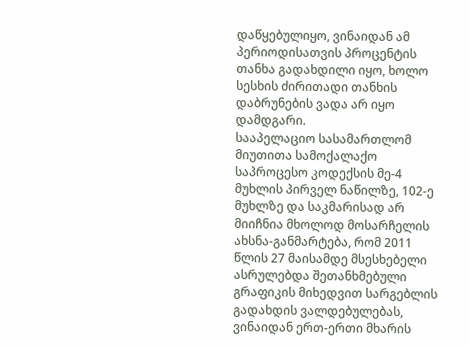დაწყებულიყო, ვინაიდან ამ პერიოდისათვის პროცენტის თანხა გადახდილი იყო, ხოლო სესხის ძირითადი თანხის დაბრუნების ვადა არ იყო დამდგარი.
სააპელაციო სასამართლომ მიუთითა სამოქალაქო საპროცესო კოდექსის მე-4 მუხლის პირველ ნაწილზე, 102-ე მუხლზე და საკმარისად არ მიიჩნია მხოლოდ მოსარჩელის ახსნა-განმარტება, რომ 2011 წლის 27 მაისამდე მსესხებელი ასრულებდა შეთანხმებული გრაფიკის მიხედვით სარგებლის გადახდის ვალდებულებას, ვინაიდან ერთ-ერთი მხარის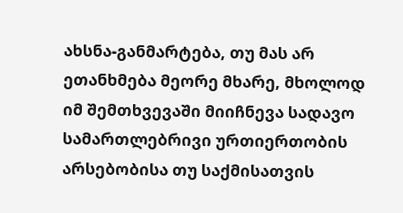ახსნა-განმარტება, თუ მას არ ეთანხმება მეორე მხარე, მხოლოდ იმ შემთხვევაში მიიჩნევა სადავო სამართლებრივი ურთიერთობის არსებობისა თუ საქმისათვის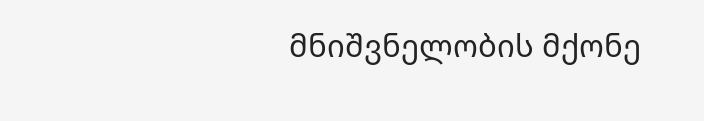მნიშვნელობის მქონე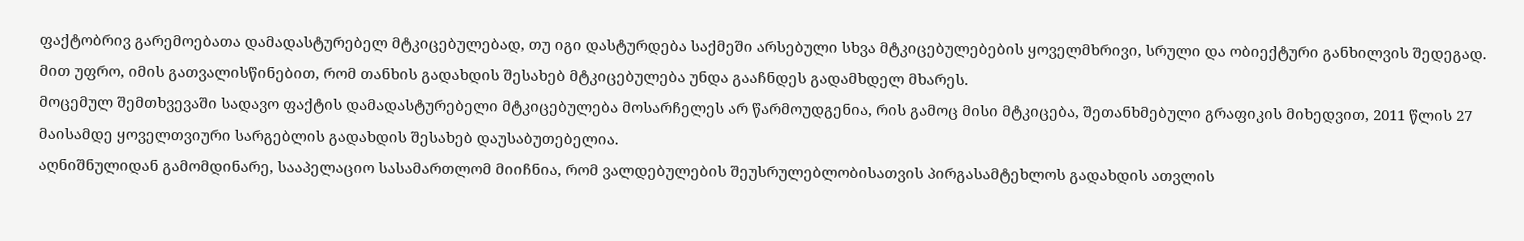ფაქტობრივ გარემოებათა დამადასტურებელ მტკიცებულებად, თუ იგი დასტურდება საქმეში არსებული სხვა მტკიცებულებების ყოველმხრივი, სრული და ობიექტური განხილვის შედეგად. მით უფრო, იმის გათვალისწინებით, რომ თანხის გადახდის შესახებ მტკიცებულება უნდა გააჩნდეს გადამხდელ მხარეს.
მოცემულ შემთხვევაში სადავო ფაქტის დამადასტურებელი მტკიცებულება მოსარჩელეს არ წარმოუდგენია, რის გამოც მისი მტკიცება, შეთანხმებული გრაფიკის მიხედვით, 2011 წლის 27 მაისამდე ყოველთვიური სარგებლის გადახდის შესახებ დაუსაბუთებელია.
აღნიშნულიდან გამომდინარე, სააპელაციო სასამართლომ მიიჩნია, რომ ვალდებულების შეუსრულებლობისათვის პირგასამტეხლოს გადახდის ათვლის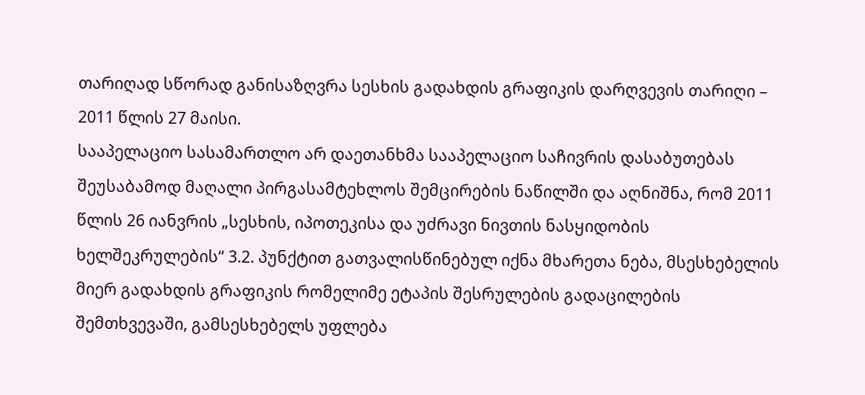თარიღად სწორად განისაზღვრა სესხის გადახდის გრაფიკის დარღვევის თარიღი – 2011 წლის 27 მაისი.
სააპელაციო სასამართლო არ დაეთანხმა სააპელაციო საჩივრის დასაბუთებას შეუსაბამოდ მაღალი პირგასამტეხლოს შემცირების ნაწილში და აღნიშნა, რომ 2011 წლის 26 იანვრის „სესხის, იპოთეკისა და უძრავი ნივთის ნასყიდობის ხელშეკრულების“ 3.2. პუნქტით გათვალისწინებულ იქნა მხარეთა ნება, მსესხებელის მიერ გადახდის გრაფიკის რომელიმე ეტაპის შესრულების გადაცილების შემთხვევაში, გამსესხებელს უფლება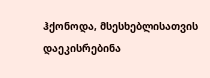ჰქონოდა, მსესხებლისათვის დაეკისრებინა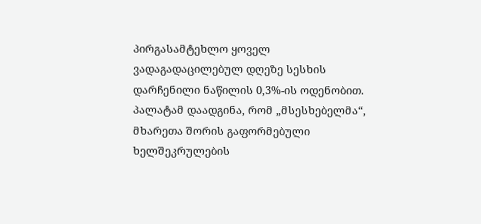პირგასამტეხლო ყოველ ვადაგადაცილებულ დღეზე სესხის დარჩენილი ნაწილის 0,3%-ის ოდენობით.
პალატამ დაადგინა, რომ „მსესხებელმა“, მხარეთა შორის გაფორმებული ხელშეკრულების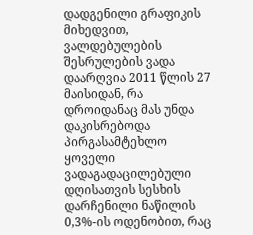დადგენილი გრაფიკის მიხედვით, ვალდებულების შესრულების ვადა დაარღვია 2011 წლის 27 მაისიდან, რა დროიდანაც მას უნდა დაკისრებოდა პირგასამტეხლო ყოველი ვადაგადაცილებული დღისათვის სესხის დარჩენილი ნაწილის 0,3%-ის ოდენობით, რაც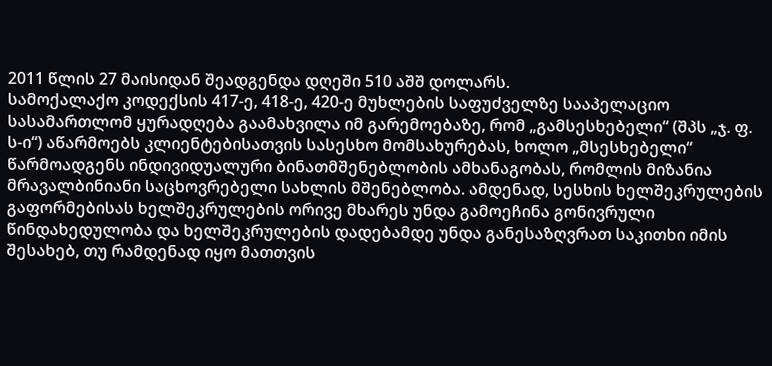2011 წლის 27 მაისიდან შეადგენდა დღეში 510 აშშ დოლარს.
სამოქალაქო კოდექსის 417-ე, 418-ე, 420-ე მუხლების საფუძველზე სააპელაციო სასამართლომ ყურადღება გაამახვილა იმ გარემოებაზე, რომ „გამსესხებელი“ (შპს „ჯ. ფ. ს-ი“) აწარმოებს კლიენტებისათვის სასესხო მომსახურებას, ხოლო „მსესხებელი“ წარმოადგენს ინდივიდუალური ბინათმშენებლობის ამხანაგობას, რომლის მიზანია მრავალბინიანი საცხოვრებელი სახლის მშენებლობა. ამდენად, სესხის ხელშეკრულების გაფორმებისას ხელშეკრულების ორივე მხარეს უნდა გამოეჩინა გონივრული წინდახედულობა და ხელშეკრულების დადებამდე უნდა განესაზღვრათ საკითხი იმის შესახებ, თუ რამდენად იყო მათთვის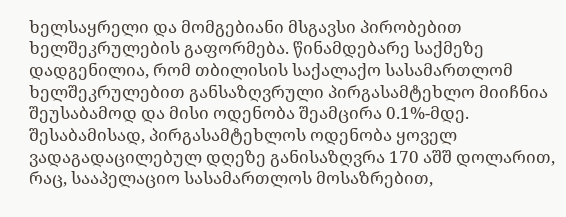ხელსაყრელი და მომგებიანი მსგავსი პირობებით ხელშეკრულების გაფორმება. წინამდებარე საქმეზე დადგენილია, რომ თბილისის საქალაქო სასამართლომ ხელშეკრულებით განსაზღვრული პირგასამტეხლო მიიჩნია შეუსაბამოდ და მისი ოდენობა შეამცირა 0.1%-მდე. შესაბამისად, პირგასამტეხლოს ოდენობა ყოველ ვადაგადაცილებულ დღეზე განისაზღვრა 170 აშშ დოლარით, რაც, სააპელაციო სასამართლოს მოსაზრებით,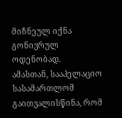მიჩნეულ იქნა გონივრულ ოდენობად.
ამასთან, სააპელაციო სასამართლომ გაითვალისწინა, რომ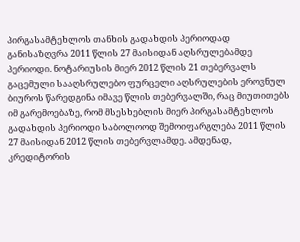პირგასამტეხლოს თანხის გადახდის პერიოდად განისაზღვრა 2011 წლის 27 მაისიდან აღსრულებამდე პერიოდი. ნოტარიუსის მიერ 2012 წლის 21 თებერვალს გაცემული სააღსრულებო ფურცელი აღსრულების ეროვნულ ბიუროს წარედგინა იმავე წლის თებერვალში, რაც მიუთითებს იმ გარემოებაზე, რომ მსესხებლის მიერ პირგასამტეხლოს გადახდის პერიოდი საბოლოოდ შემოიფარგლება 2011 წლის 27 მაისიდან 2012 წლის თებერვლამდე. ამდენად, კრედიტორის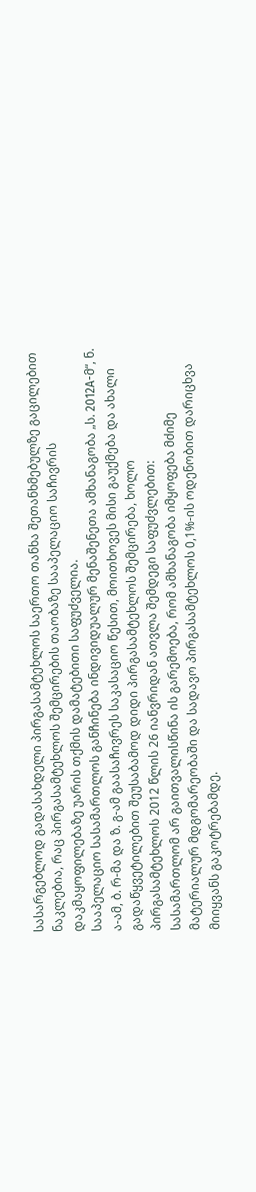სასარგებლოდ გადასახდელი პირგასამტეხლოს საერთო თანხა შეთანხმებულზე გაცილებით ნაკლებია, რაც პირგასამტეხლოს შემცირების თაობაზე სააპელაციო საჩივრის დაკმაყოფილებაზე უარის თქმის დამატებითი საფუძველია.
სააპელაციო სასამართლოს განჩინება ინდივიდუალურ მენაშენეთა ამხანაგობა „ს. 2012A-მ“, ნ. ა-ამ, ბ. რ-მა და ზ. გ-ამ გაასაჩივრეს საკასაციო წესით, მოითხოვეს მისი გაუქმება და ახალი გადაწყვეტილებით შეუსაბამოდ დიდი პირგასამტეხლოს შემცირება, ხოლო პირგასამტეხლოს 2012 წლის 26 იანვრიდან ათვლა შემდეგი საფუძვლებით:
სასამართლომ არ გაითვალისწინა ის გარემოება, რომ ამხანაგობა იმყოფება მძიმე მატერიალურ მდგომარეობაში და სადავო პირგასამტეხლოს 0,1%-ის ოდენობით დარიცხვა მიიყვანს გაკოტრებამდე.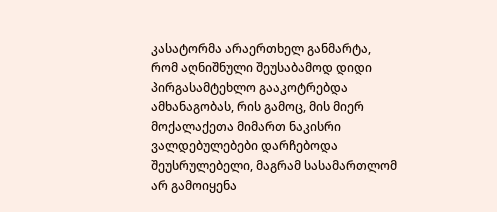კასატორმა არაერთხელ განმარტა, რომ აღნიშნული შეუსაბამოდ დიდი პირგასამტეხლო გააკოტრებდა ამხანაგობას, რის გამოც, მის მიერ მოქალაქეთა მიმართ ნაკისრი ვალდებულებები დარჩებოდა შეუსრულებელი, მაგრამ სასამართლომ არ გამოიყენა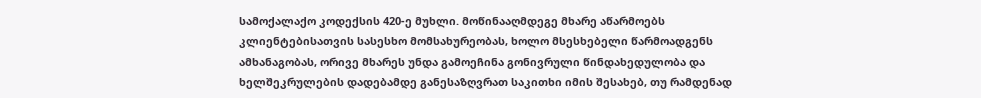სამოქალაქო კოდექსის 420-ე მუხლი. მოწინააღმდეგე მხარე აწარმოებს კლიენტებისათვის სასესხო მომსახურეობას, ხოლო მსესხებელი წარმოადგენს ამხანაგობას, ორივე მხარეს უნდა გამოეჩინა გონივრული წინდახედულობა და ხელშეკრულების დადებამდე განესაზღვრათ საკითხი იმის შესახებ, თუ რამდენად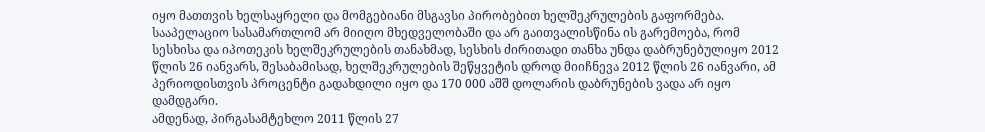იყო მათთვის ხელსაყრელი და მომგებიანი მსგავსი პირობებით ხელშეკრულების გაფორმება.
სააპელაციო სასამართლომ არ მიიღო მხედველობაში და არ გაითვალისწინა ის გარემოება, რომ სესხისა და იპოთეკის ხელშეკრულების თანახმად, სესხის ძირითადი თანხა უნდა დაბრუნებულიყო 2012 წლის 26 იანვარს, შესაბამისად, ხელშეკრულების შეწყვეტის დროდ მიიჩნევა 2012 წლის 26 იანვარი, ამ პერიოდისთვის პროცენტი გადახდილი იყო და 170 000 აშშ დოლარის დაბრუნების ვადა არ იყო დამდგარი.
ამდენად, პირგასამტეხლო 2011 წლის 27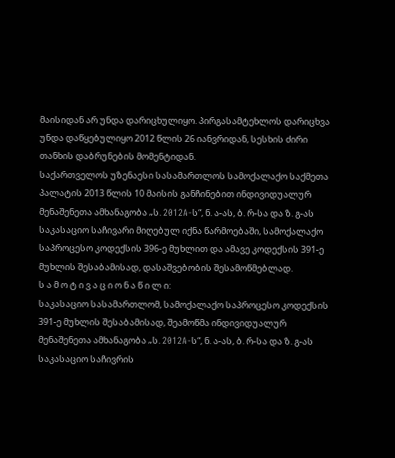მაისიდან არ უნდა დარიცხულიყო. პირგასამტეხლოს დარიცხვა უნდა დაწყებულიყო 2012 წლის 26 იანვრიდან, სესხის ძირი თანხის დაბრუნების მომენტიდან.
საქართველოს უზენაესი სასამართლოს სამოქალაქო საქმეთა პალატის 2013 წლის 10 მაისის განჩინებით ინდივიდუალურ მენაშენეთა ამხანაგობა „ს. 2012A-ს“, ნ. ა-ას, ბ. რ-სა და ზ. გ-ას საკასაციო საჩივარი მიღებულ იქნა წარმოებაში, სამოქალაქო საპროცესო კოდექსის 396-ე მუხლით და ამავე კოდექსის 391-ე მუხლის შესაბამისად, დასაშვებობის შესამოწმებლად.
ს ა მ ო ტ ი ვ ა ც ი ო ნ ა წ ი ლ ი:
საკასაციო სასამართლომ, სამოქალაქო საპროცესო კოდექსის 391-ე მუხლის შესაბამისად, შეამოწმა ინდივიდუალურ მენაშენეთა ამხანაგობა „ს. 2012A-ს“, ნ. ა-ას, ბ. რ-სა და ზ. გ-ას საკასაციო საჩივრის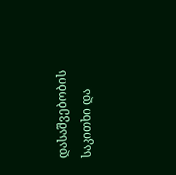დასაშვებობის საკითხი და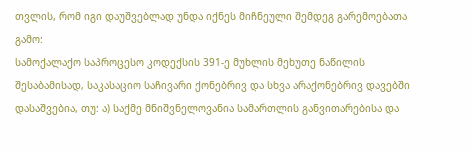თვლის, რომ იგი დაუშვებლად უნდა იქნეს მიჩნეული შემდეგ გარემოებათა გამო:
სამოქალაქო საპროცესო კოდექსის 391-ე მუხლის მეხუთე ნაწილის შესაბამისად, საკასაციო საჩივარი ქონებრივ და სხვა არაქონებრივ დავებში დასაშვებია, თუ: ა) საქმე მნიშვნელოვანია სამართლის განვითარებისა და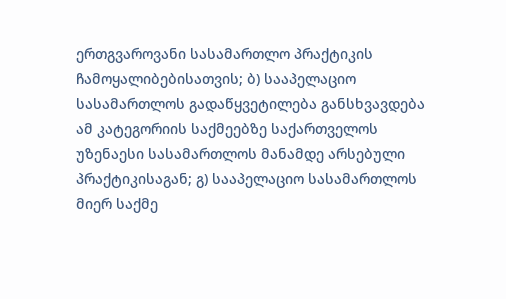ერთგვაროვანი სასამართლო პრაქტიკის ჩამოყალიბებისათვის; ბ) სააპელაციო სასამართლოს გადაწყვეტილება განსხვავდება ამ კატეგორიის საქმეებზე საქართველოს უზენაესი სასამართლოს მანამდე არსებული პრაქტიკისაგან; გ) სააპელაციო სასამართლოს მიერ საქმე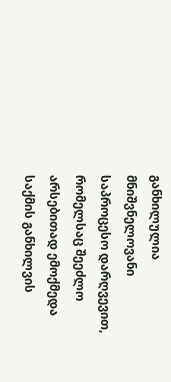განხილულია მნიშვნელოვანი საპროცესო დარღვევით, რომელსაც შეეძლო არსებითად ემოქმედა საქმის განხილვის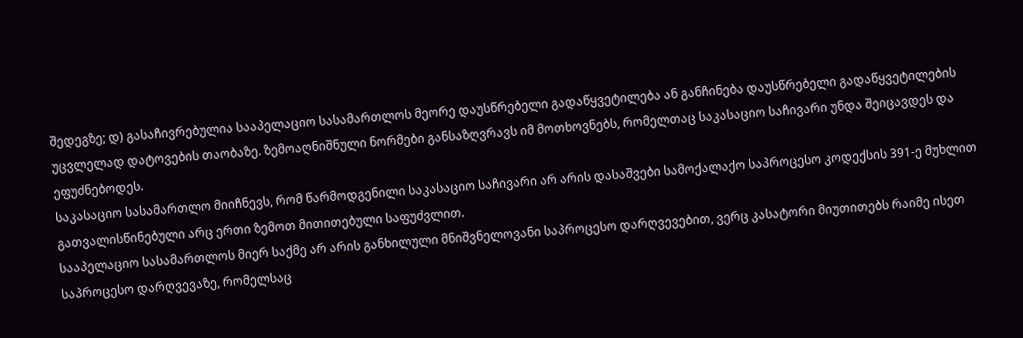შედეგზე; დ) გასაჩივრებულია სააპელაციო სასამართლოს მეორე დაუსწრებელი გადაწყვეტილება ან განჩინება დაუსწრებელი გადაწყვეტილების უცვლელად დატოვების თაობაზე. ზემოაღნიშნული ნორმები განსაზღვრავს იმ მოთხოვნებს, რომელთაც საკასაციო საჩივარი უნდა შეიცავდეს და ეფუძნებოდეს.
საკასაციო სასამართლო მიიჩნევს, რომ წარმოდგენილი საკასაციო საჩივარი არ არის დასაშვები სამოქალაქო საპროცესო კოდექსის 391-ე მუხლით გათვალისწინებული არც ერთი ზემოთ მითითებული საფუძვლით.
სააპელაციო სასამართლოს მიერ საქმე არ არის განხილული მნიშვნელოვანი საპროცესო დარღვევებით, ვერც კასატორი მიუთითებს რაიმე ისეთ საპროცესო დარღვევაზე, რომელსაც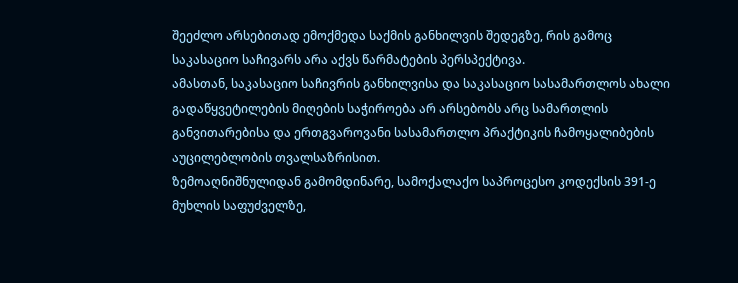შეეძლო არსებითად ემოქმედა საქმის განხილვის შედეგზე, რის გამოც საკასაციო საჩივარს არა აქვს წარმატების პერსპექტივა.
ამასთან, საკასაციო საჩივრის განხილვისა და საკასაციო სასამართლოს ახალი გადაწყვეტილების მიღების საჭიროება არ არსებობს არც სამართლის განვითარებისა და ერთგვაროვანი სასამართლო პრაქტიკის ჩამოყალიბების აუცილებლობის თვალსაზრისით.
ზემოაღნიშნულიდან გამომდინარე, სამოქალაქო საპროცესო კოდექსის 391-ე მუხლის საფუძველზე,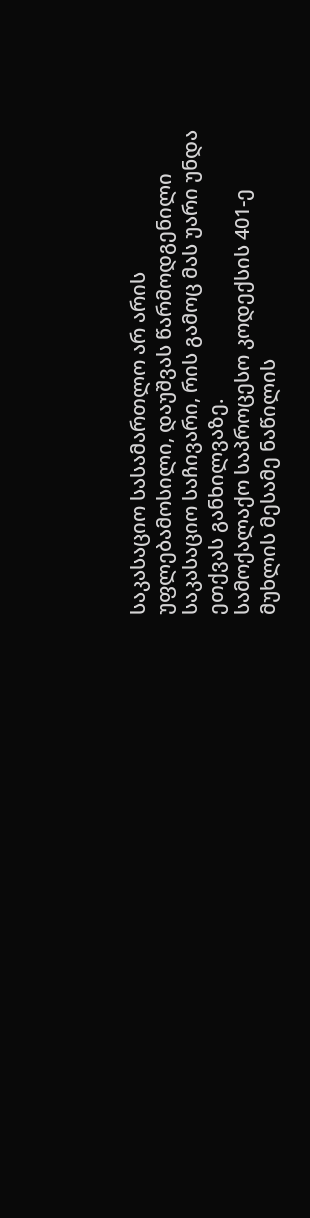საკასაციო სასამართლო არ არის უფლებამოსილი, დაუშვას წარმოდგენილი საკასაციო საჩივარი, რის გამოც მას უარი უნდა ეთქვას განხილვაზე.
სამოქალაქო საპროცესო კოდექსის 401-ე მუხლის მესამე ნაწილის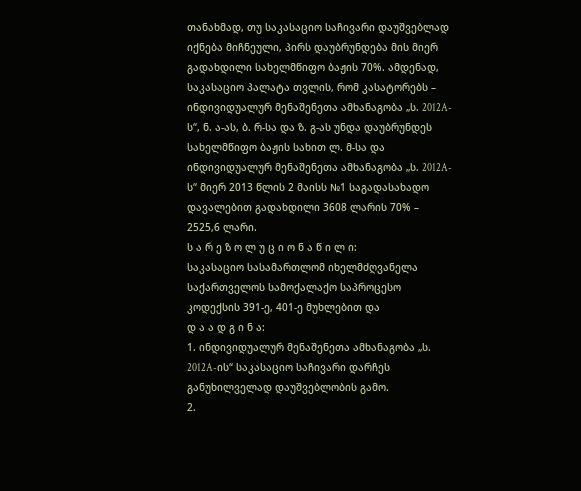თანახმად, თუ საკასაციო საჩივარი დაუშვებლად იქნება მიჩნეული, პირს დაუბრუნდება მის მიერ გადახდილი სახელმწიფო ბაჟის 70%. ამდენად, საკასაციო პალატა თვლის, რომ კასატორებს – ინდივიდუალურ მენაშენეთა ამხანაგობა „ს. 2012A-ს“, ნ. ა-ას, ბ. რ-სა და ზ. გ-ას უნდა დაუბრუნდეს სახელმწიფო ბაჟის სახით ლ. მ-სა და ინდივიდუალურ მენაშენეთა ამხანაგობა „ს. 2012A-ს“ მიერ 2013 წლის 2 მაისს №1 საგადასახადო დავალებით გადახდილი 3608 ლარის 70% – 2525,6 ლარი.
ს ა რ ე ზ ო ლ უ ც ი ო ნ ა წ ი ლ ი:
საკასაციო სასამართლომ იხელმძღვანელა საქართველოს სამოქალაქო საპროცესო კოდექსის 391-ე, 401-ე მუხლებით და
დ ა ა დ გ ი ნ ა:
1. ინდივიდუალურ მენაშენეთა ამხანაგობა „ს. 2012A-ის“ საკასაციო საჩივარი დარჩეს განუხილველად დაუშვებლობის გამო.
2.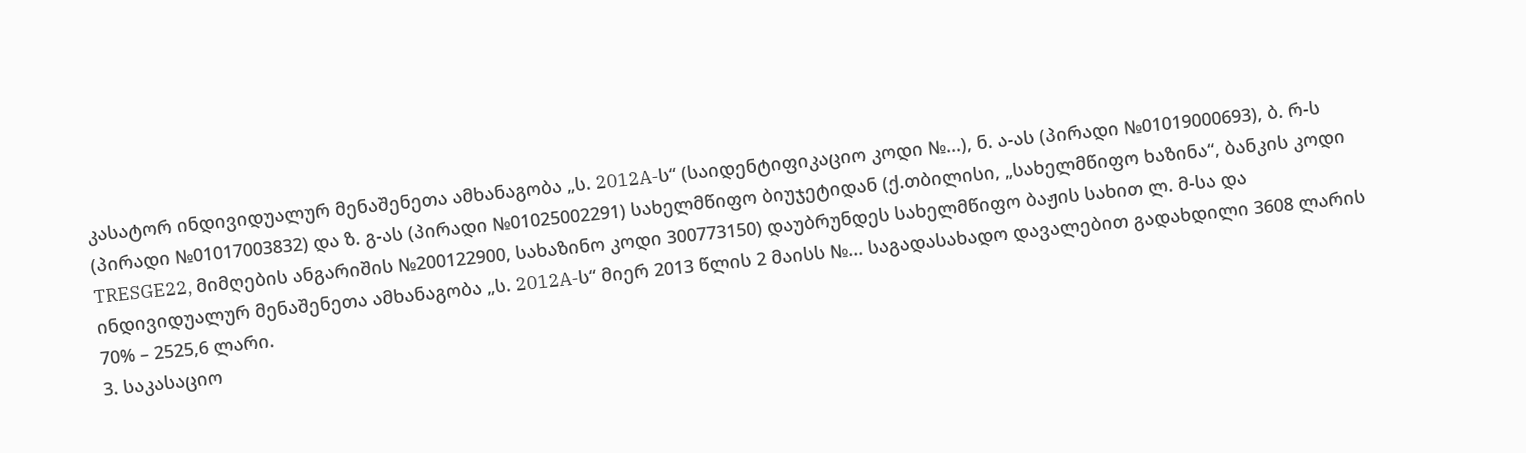კასატორ ინდივიდუალურ მენაშენეთა ამხანაგობა „ს. 2012A-ს“ (საიდენტიფიკაციო კოდი №...), ნ. ა-ას (პირადი №01019000693), ბ. რ-ს (პირადი №01017003832) და ზ. გ-ას (პირადი №01025002291) სახელმწიფო ბიუჯეტიდან (ქ.თბილისი, „სახელმწიფო ხაზინა“, ბანკის კოდი TRESGE22, მიმღების ანგარიშის №200122900, სახაზინო კოდი 300773150) დაუბრუნდეს სახელმწიფო ბაჟის სახით ლ. მ-სა და ინდივიდუალურ მენაშენეთა ამხანაგობა „ს. 2012A-ს“ მიერ 2013 წლის 2 მაისს №... საგადასახადო დავალებით გადახდილი 3608 ლარის 70% – 2525,6 ლარი.
3. საკასაციო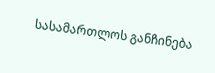სასამართლოს განჩინება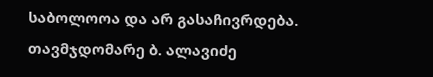საბოლოოა და არ გასაჩივრდება.
თავმჯდომარე ბ. ალავიძე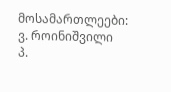მოსამართლეები: ვ. როინიშვილი
პ.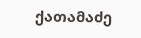ქათამაძე